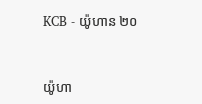KCB - យ៉ូហាន ២០


យ៉ូហា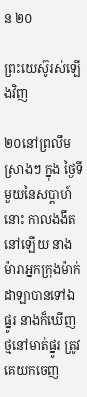ន ២០

ព្រះយេស៊ូរស់ឡើងវិញ

២០នៅព្រលឹមស្រាងៗ ក្នុង ថ្ងៃទីមួយនៃសប្តាហ៍ នោះ កាលងងឹតនៅឡើយ នាងម៉ារាអ្នកក្រុងម៉ាក់ដាឡាបានទៅឯផ្នូរ នាងក៏ឃើញថ្មនៅមាត់ផ្នូរ ត្រូវគេយកចេញ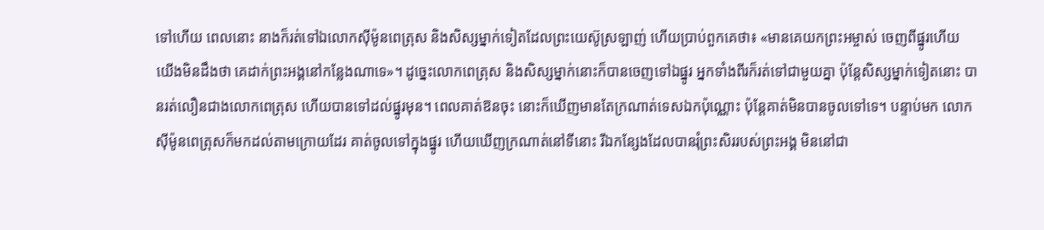ទៅហើយ ពេលនោះ នាងក៏រត់ទៅឯលោកស៊ីម៉ូនពេត្រុស និងសិស្សម្នាក់ទៀតដែលព្រះយេស៊ូស្រឡាញ់ ហើយប្រាប់ពួកគេថា៖ «មានគេយកព្រះអម្ចាស់ ចេញពីផ្នូរហើយ យើងមិនដឹងថា គេដាក់ព្រះអង្គនៅកន្លែងណាទេ»។ ដូច្នេះលោកពេត្រុស និងសិស្សម្នាក់នោះក៏បានចេញទៅឯផ្នូរ អ្នកទាំងពីរក៏រត់ទៅជាមួយគ្នា ប៉ុន្ដែសិស្សម្នាក់ទៀតនោះ បានរត់លឿនជាងលោកពេត្រុស ហើយបានទៅដល់ផ្នូរមុន។ ពេលគាត់ឱនចុះ នោះក៏ឃើញមានតែក្រណាត់ទេសឯកប៉ុណ្ណោះ ប៉ុន្ដែគាត់មិនបានចូលទៅទេ។ បន្ទាប់មក លោកស៊ីម៉ូនពេត្រុសក៏មកដល់តាមក្រោយដែរ គាត់ចូលទៅក្នុងផ្នូរ ហើយឃើញក្រណាត់នៅទីនោះ រីឯកន្សែងដែលបានរុំព្រះសិររបស់ព្រះអង្គ មិននៅជា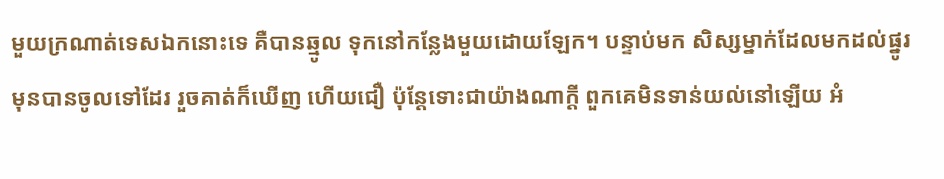មួយក្រណាត់ទេសឯកនោះទេ គឺបានឆ្មូល ទុកនៅកន្លែងមួយដោយឡែក។ បន្ទាប់មក សិស្សម្នាក់ដែលមកដល់ផ្នូរមុនបានចូលទៅដែរ រួចគាត់ក៏ឃើញ ហើយជឿ ប៉ុន្ដែទោះជាយ៉ាងណាក្ដី ពួកគេមិនទាន់យល់នៅឡើយ អំ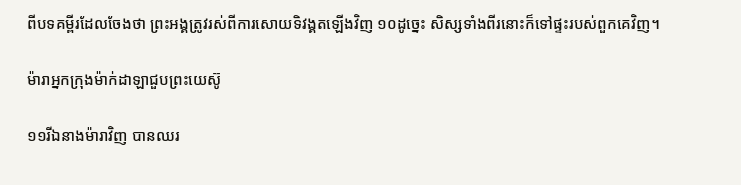ពីបទគម្ពីរដែលចែងថា ព្រះអង្គត្រូវរស់ពីការសោយទិវង្គតឡើងវិញ ១០ដូច្នេះ សិស្សទាំងពីរនោះក៏ទៅផ្ទះរបស់ពួកគេវិញ។

ម៉ារាអ្នកក្រុងម៉ាក់ដាឡាជួបព្រះយេស៊ូ

១១រីឯនាងម៉ារាវិញ បានឈរ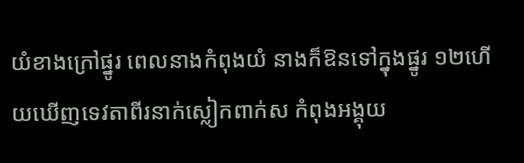យំខាងក្រៅផ្នូរ ពេលនាងកំពុងយំ នាងក៏ឱនទៅក្នុងផ្នូរ ១២ហើយឃើញទេវតាពីរនាក់ស្លៀកពាក់ស កំពុងអង្គុយ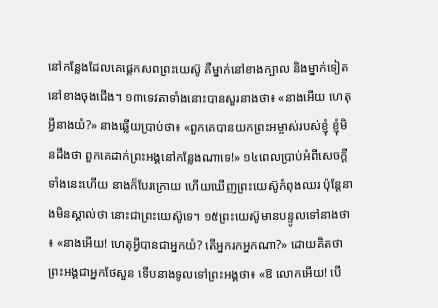នៅកន្លែងដែលគេផ្តេកសពព្រះយេស៊ូ គឺម្នាក់នៅខាងក្បាល និងម្នាក់ទៀតនៅខាងចុងជើង។ ១៣ទេវតាទាំងនោះបានសួរនាងថា៖ «នាងអើយ ហេតុអ្វីនាងយំ?» នាងឆ្លើយប្រាប់ថា៖ «ពួកគេបានយកព្រះអម្ចាស់របស់ខ្ញុំ ខ្ញុំមិនដឹងថា ពួកគេដាក់ព្រះអង្គនៅកន្លែងណាទេ!» ១៤ពេលប្រាប់អំពីសេចក្ដីទាំងនេះហើយ នាងក៏បែរក្រោយ ហើយឃើញព្រះយេស៊ូកំពុងឈរ ប៉ុន្ដែនាងមិនស្គាល់ថា នោះជាព្រះយេស៊ូទេ។ ១៥ព្រះយេស៊ូមានបន្ទូលទៅនាងថា៖ «នាងអើយ! ហេតុអ្វីបានជាអ្នកយំ? តើអ្នករកអ្នកណា?» ដោយគិតថា ព្រះអង្គជាអ្នកថែសួន ទើបនាងទូលទៅព្រះអង្គថា៖ «ឱ លោកអើយ! បើ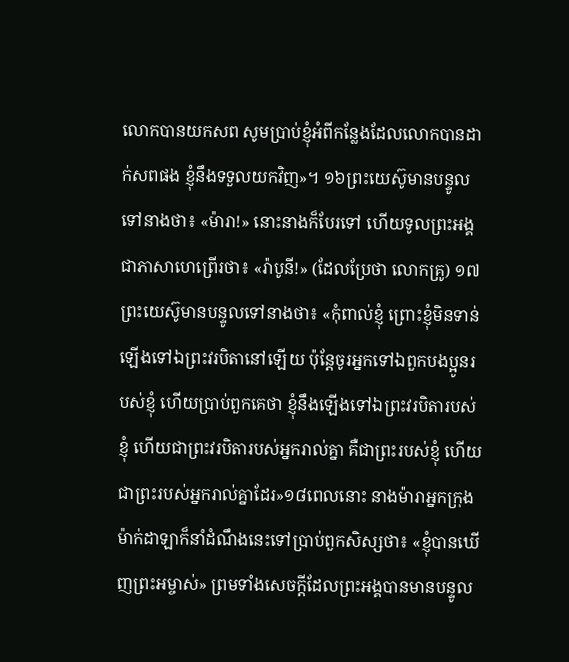លោកបានយកសព សូមប្រាប់ខ្ញុំអំពីកន្លែងដែលលោកបានដាក់សពផង ខ្ញុំនឹងទទួលយកវិញ»។ ១៦ព្រះយេស៊ូមានបន្ទូលទៅនាងថា៖ «ម៉ារា!» នោះនាងក៏បែរទៅ ហើយទូលព្រះអង្គជាភាសាហេព្រើរថា៖ «រ៉ាបូនី!» (ដែលប្រែថា លោកគ្រូ) ១៧ព្រះយេស៊ូមានបន្ទូលទៅនាងថា៖ «កុំពាល់ខ្ញុំ ព្រោះខ្ញុំមិនទាន់ឡើងទៅឯព្រះវរបិតានៅឡើយ ប៉ុន្ដែចូរអ្នកទៅឯពួកបងប្អូនរបស់ខ្ញុំ ហើយប្រាប់ពួកគេថា ខ្ញុំនឹងឡើងទៅឯព្រះវរបិតារបស់ខ្ញុំ ហើយជាព្រះវរបិតារបស់អ្នករាល់គ្នា គឺជាព្រះរបស់ខ្ញុំ ហើយជាព្រះរបស់អ្នករាល់គ្នាដែរ»១៨ពេលនោះ នាងម៉ារាអ្នកក្រុងម៉ាក់ដាឡាក៏នាំដំណឹងនេះទៅប្រាប់ពួកសិស្សថា៖ «ខ្ញុំបានឃើញព្រះអម្ចាស់» ព្រមទាំងសេចក្ដីដែលព្រះអង្គបានមានបន្ទូល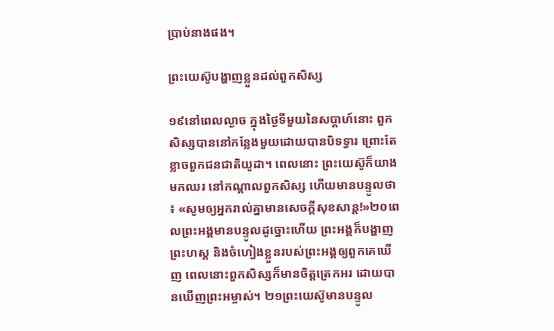ប្រាប់នាងផង។

ព្រះយេស៊ូបង្ហាញខ្លួនដល់ពួកសិស្ស

១៩នៅពេលល្ងាច ក្នុងថ្ងៃទីមួយនៃសប្តាហ៍នោះ ពួកសិស្សបាននៅកន្លែងមួយដោយបានបិទទ្វារ ព្រោះតែខ្លាចពួកជនជាតិយូដា។ ពេលនោះ ព្រះយេស៊ូក៏យាងមកឈរ នៅកណ្តាលពួកសិស្ស ហើយមានបន្ទូលថា៖ «សូមឲ្យអ្នករាល់គ្នាមានសេចក្ដីសុខសាន្ដ!»២០ពេលព្រះអង្គមានបន្ទូលដូច្នោះហើយ ព្រះអង្គក៏បង្ហាញព្រះហស្ដ និងចំហៀងខ្លួនរបស់ព្រះអង្គឲ្យពួកគេឃើញ ពេលនោះពួកសិស្សក៏មានចិត្តត្រេកអរ ដោយបានឃើញព្រះអម្ចាស់។ ២១ព្រះយេស៊ូមានបន្ទូល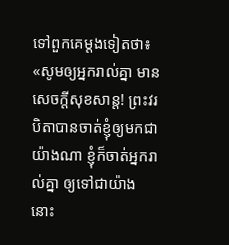ទៅពួកគេម្តងទៀតថា៖ «សូមឲ្យអ្នករាល់គ្នា មានសេចក្ដីសុខសាន្ត! ព្រះវរបិតាបានចាត់ខ្ញុំឲ្យមកជាយ៉ាងណា ខ្ញុំក៏ចាត់អ្នករាល់គ្នា ឲ្យទៅជាយ៉ាងនោះ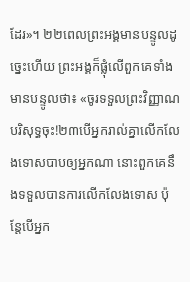ដែរ»។ ២២ពេលព្រះអង្គមានបន្ទូលដូច្នេះហើយ ព្រះអង្គក៏ផ្លុំលើពួកគេទាំងមានបន្ទូលថា៖ «ចូរទទួលព្រះវិញ្ញាណបរិសុទ្ធចុះ!២៣បើអ្នករាល់គ្នាលើកលែងទោសបាបឲ្យអ្នកណា នោះពួកគេនឹងទទួលបានការលើកលែងទោស ប៉ុន្ដែបើអ្នក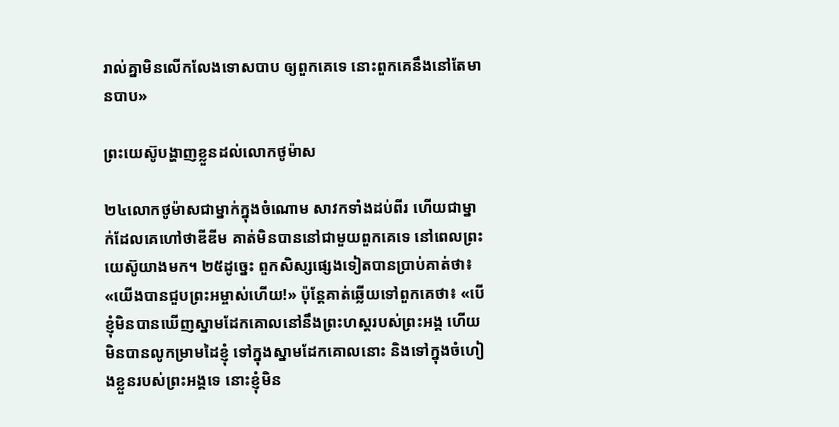រាល់គ្នាមិនលើកលែងទោសបាប ឲ្យពួកគេទេ នោះពួកគេនឹងនៅតែមានបាប»

ព្រះយេស៊ូបង្ហាញខ្លួនដល់លោកថូម៉ាស

២៤លោកថូម៉ាសជាម្នាក់ក្នុងចំណោម សាវកទាំងដប់ពីរ ហើយជាម្នាក់ដែលគេហៅថាឌីឌីម គាត់មិនបាននៅជាមួយពួកគេទេ នៅពេលព្រះយេស៊ូយាងមក។ ២៥ដូច្នេះ ពួកសិស្សផ្សេងទៀតបានប្រាប់គាត់ថា៖ «យើងបានជួបព្រះអម្ចាស់ហើយ!» ប៉ុន្ដែគាត់ឆ្លើយទៅពួកគេថា៖ «បើខ្ញុំមិនបានឃើញស្នាមដែកគោលនៅនឹងព្រះហស្ដរបស់ព្រះអង្គ ហើយមិនបានលូកម្រាមដៃខ្ញុំ ទៅក្នុងស្នាមដែកគោលនោះ និងទៅក្នុងចំហៀងខ្លួនរបស់ព្រះអង្គទេ នោះខ្ញុំមិន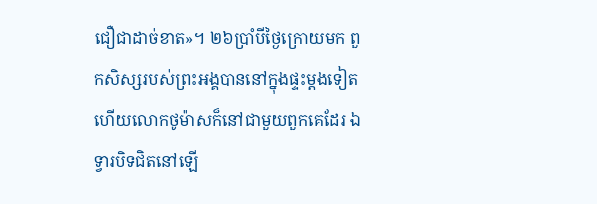ជឿជាដាច់ខាត»។ ២៦ប្រាំបីថ្ងៃក្រោយមក ពួកសិស្សរបស់ព្រះអង្គបាននៅក្នុងផ្ទះម្តងទៀត ហើយលោកថូម៉ាសក៏នៅជាមួយពួកគេដែរ ឯទ្វារបិទជិតនៅឡើ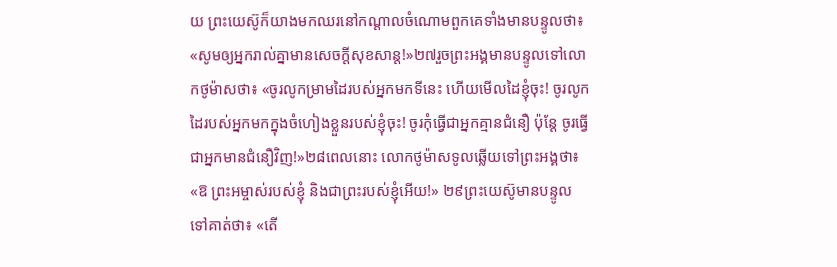យ ព្រះយេស៊ូក៏យាងមកឈរនៅកណ្តាលចំណោមពួកគេទាំងមានបន្ទូលថា៖ «សូមឲ្យអ្នករាល់គ្នាមានសេចក្ដីសុខសាន្ដ!»២៧រួចព្រះអង្គមានបន្ទូលទៅលោកថូម៉ាសថា៖ «ចូរលូកម្រាមដៃរបស់អ្នកមកទីនេះ ហើយមើលដៃខ្ញុំចុះ! ចូរលូកដៃរបស់អ្នកមកក្នុងចំហៀងខ្លួនរបស់ខ្ញុំចុះ! ចូរកុំធ្វើជាអ្នកគ្មានជំនឿ ប៉ុន្ដែ ចូរធ្វើជាអ្នកមានជំនឿវិញ!»២៨ពេលនោះ លោកថូម៉ាសទូលឆ្លើយទៅព្រះអង្គថា៖ «ឱ ព្រះអម្ចាស់របស់ខ្ញុំ និងជាព្រះរបស់ខ្ញុំអើយ!» ២៩ព្រះយេស៊ូមានបន្ទូលទៅគាត់ថា៖ «តើ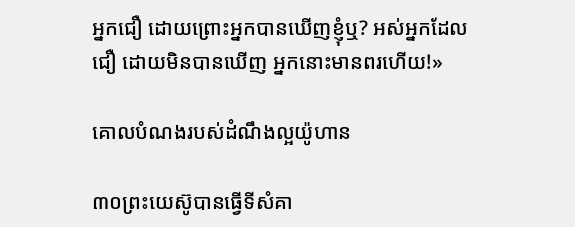អ្នកជឿ ដោយព្រោះអ្នកបានឃើញខ្ញុំឬ? អស់អ្នកដែលជឿ ដោយមិនបានឃើញ អ្នកនោះមានពរហើយ!»

គោលបំណងរបស់ដំណឹងល្អយ៉ូហាន

៣០ព្រះយេស៊ូបានធ្វើទីសំគា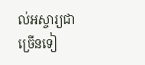ល់អស្ចារ្យជាច្រើនទៀ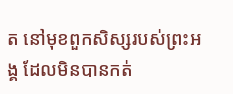ត នៅមុខពួកសិស្សរបស់ព្រះអង្គ ដែលមិនបានកត់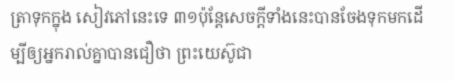ត្រាទុកក្នុង សៀវភៅនេះទេ ៣១ប៉ុន្ដែសេចក្ដីទាំងនេះបានចែងទុកមកដើម្បីឲ្យអ្នករាល់គ្នាបានជឿថា ព្រះយេស៊ូជា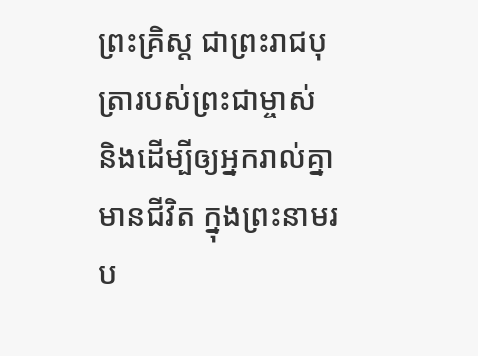ព្រះគ្រិស្ដ ជាព្រះរាជបុត្រារបស់ព្រះជាម្ចាស់ និងដើម្បីឲ្យអ្នករាល់គ្នាមានជីវិត ក្នុងព្រះនាមរប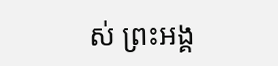ស់ ព្រះអង្គ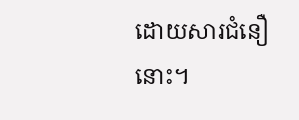ដោយសារជំនឿនោះ។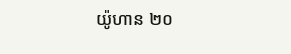យ៉ូហាន ២០